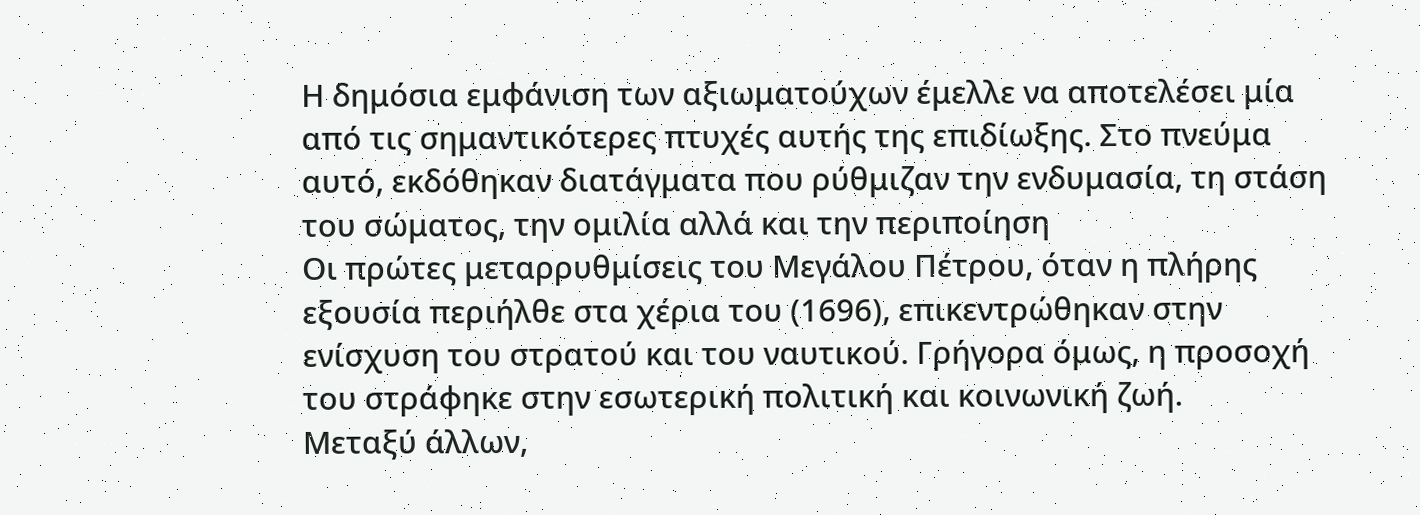Η δημόσια εμφάνιση των αξιωματούχων έμελλε να αποτελέσει μία από τις σημαντικότερες πτυχές αυτής της επιδίωξης. Στο πνεύμα αυτό, εκδόθηκαν διατάγματα που ρύθμιζαν την ενδυμασία, τη στάση του σώματος, την ομιλία αλλά και την περιποίηση
Οι πρώτες μεταρρυθμίσεις του Μεγάλου Πέτρου, όταν η πλήρης εξουσία περιήλθε στα χέρια του (1696), επικεντρώθηκαν στην ενίσχυση του στρατού και του ναυτικού. Γρήγορα όμως, η προσοχή του στράφηκε στην εσωτερική πολιτική και κοινωνική ζωή.
Μεταξύ άλλων,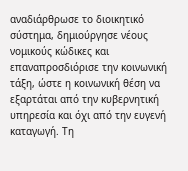αναδιάρθρωσε το διοικητικό σύστημα, δημιούργησε νέους νομικούς κώδικες και επαναπροσδιόρισε την κοινωνική τάξη, ώστε η κοινωνική θέση να εξαρτάται από την κυβερνητική υπηρεσία και όχι από την ευγενή καταγωγή. Τη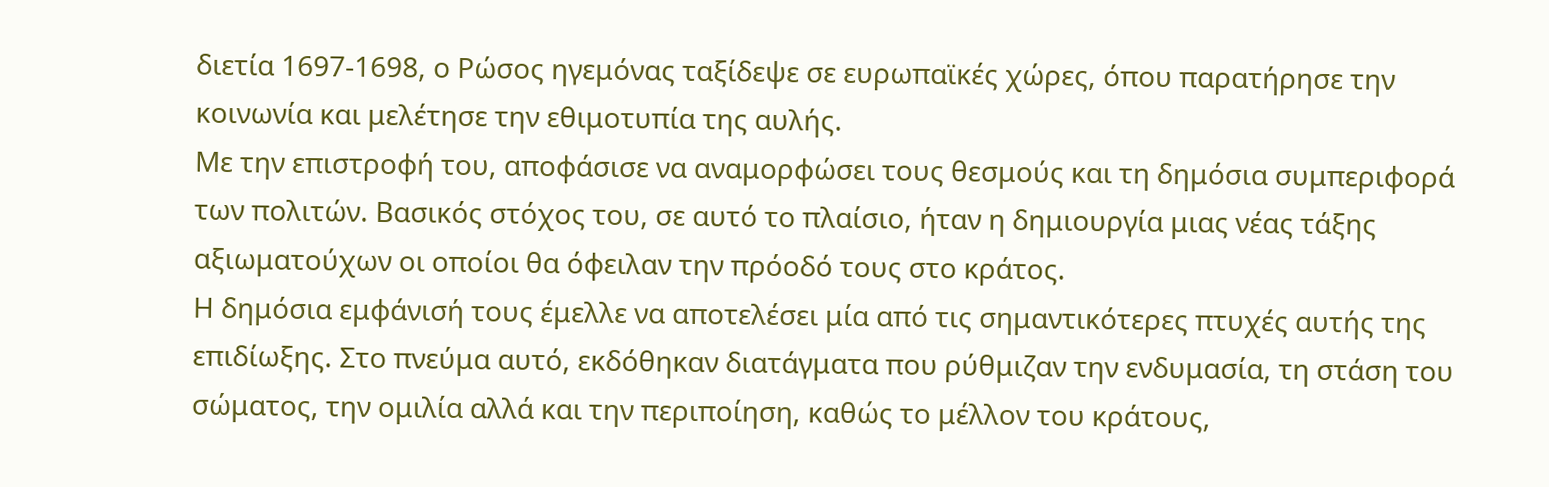διετία 1697-1698, ο Ρώσος ηγεμόνας ταξίδεψε σε ευρωπαϊκές χώρες, όπου παρατήρησε την κοινωνία και μελέτησε την εθιμοτυπία της αυλής.
Με την επιστροφή του, αποφάσισε να αναμορφώσει τους θεσμούς και τη δημόσια συμπεριφορά των πολιτών. Βασικός στόχος του, σε αυτό το πλαίσιο, ήταν η δημιουργία μιας νέας τάξης αξιωματούχων οι οποίοι θα όφειλαν την πρόοδό τους στο κράτος.
Η δημόσια εμφάνισή τους έμελλε να αποτελέσει μία από τις σημαντικότερες πτυχές αυτής της επιδίωξης. Στο πνεύμα αυτό, εκδόθηκαν διατάγματα που ρύθμιζαν την ενδυμασία, τη στάση του σώματος, την ομιλία αλλά και την περιποίηση, καθώς το μέλλον του κράτους,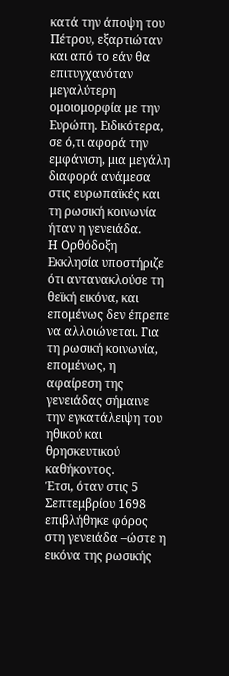κατά την άποψη του Πέτρου, εξαρτιώταν και από το εάν θα επιτυγχανόταν μεγαλύτερη ομοιομορφία με την Ευρώπη. Ειδικότερα, σε ό,τι αφορά την εμφάνιση, μια μεγάλη διαφορά ανάμεσα στις ευρωπαϊκές και τη ρωσική κοινωνία ήταν η γενειάδα.
Η Ορθόδοξη Εκκλησία υποστήριζε ότι αντανακλούσε τη θεϊκή εικόνα, και επομένως δεν έπρεπε να αλλοιώνεται. Για τη ρωσική κοινωνία, επομένως, η αφαίρεση της γενειάδας σήμαινε την εγκατάλειψη του ηθικού και θρησκευτικού καθήκοντος.
Έτσι, όταν στις 5 Σεπτεμβρίου 1698 επιβλήθηκε φόρος στη γενειάδα –ώστε η εικόνα της ρωσικής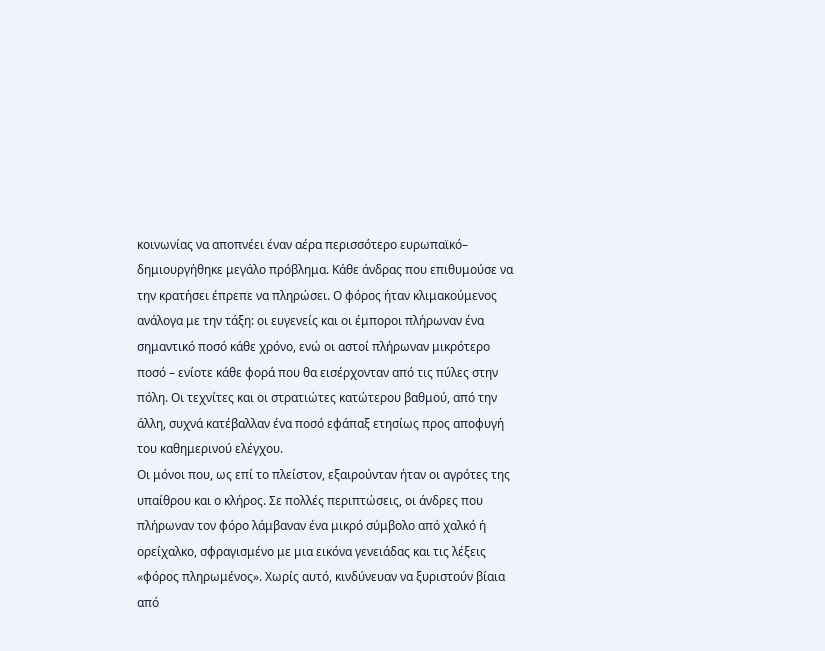κοινωνίας να αποπνέει έναν αέρα περισσότερο ευρωπαϊκό– δημιουργήθηκε μεγάλο πρόβλημα. Κάθε άνδρας που επιθυμούσε να την κρατήσει έπρεπε να πληρώσει. Ο φόρος ήταν κλιμακούμενος ανάλογα με την τάξη: οι ευγενείς και οι έμποροι πλήρωναν ένα σημαντικό ποσό κάθε χρόνο, ενώ οι αστοί πλήρωναν μικρότερο ποσό – ενίοτε κάθε φορά που θα εισέρχονταν από τις πύλες στην πόλη. Οι τεχνίτες και οι στρατιώτες κατώτερου βαθμού, από την άλλη, συχνά κατέβαλλαν ένα ποσό εφάπαξ ετησίως προς αποφυγή του καθημερινού ελέγχου.
Οι μόνοι που, ως επί το πλείστον, εξαιρούνταν ήταν οι αγρότες της υπαίθρου και ο κλήρος. Σε πολλές περιπτώσεις, οι άνδρες που πλήρωναν τον φόρο λάμβαναν ένα μικρό σύμβολο από χαλκό ή ορείχαλκο, σφραγισμένο με μια εικόνα γενειάδας και τις λέξεις «φόρος πληρωμένος». Χωρίς αυτό, κινδύνευαν να ξυριστούν βίαια από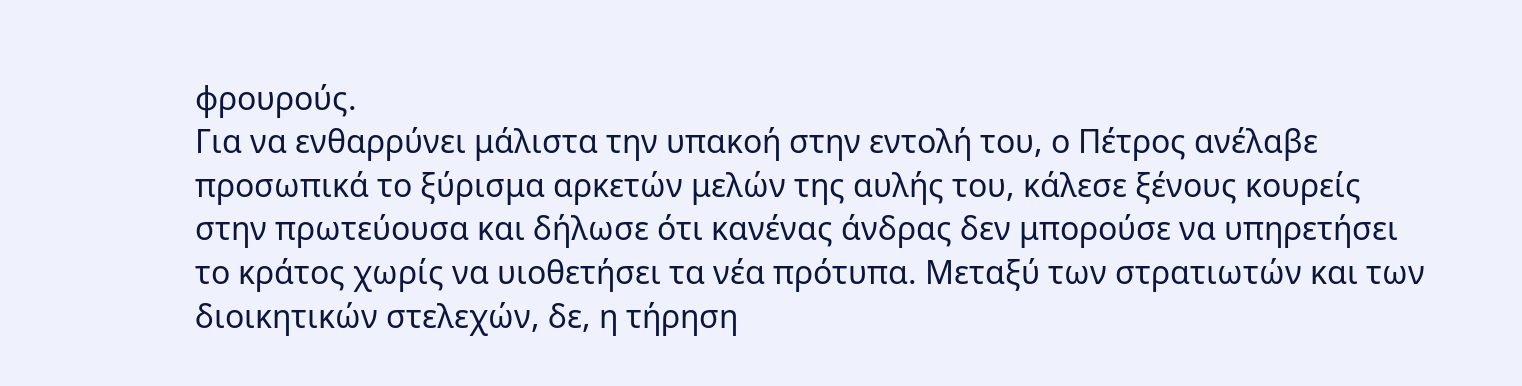φρουρούς.
Για να ενθαρρύνει μάλιστα την υπακοή στην εντολή του, ο Πέτρος ανέλαβε προσωπικά το ξύρισμα αρκετών μελών της αυλής του, κάλεσε ξένους κουρείς στην πρωτεύουσα και δήλωσε ότι κανένας άνδρας δεν μπορούσε να υπηρετήσει το κράτος χωρίς να υιοθετήσει τα νέα πρότυπα. Μεταξύ των στρατιωτών και των διοικητικών στελεχών, δε, η τήρηση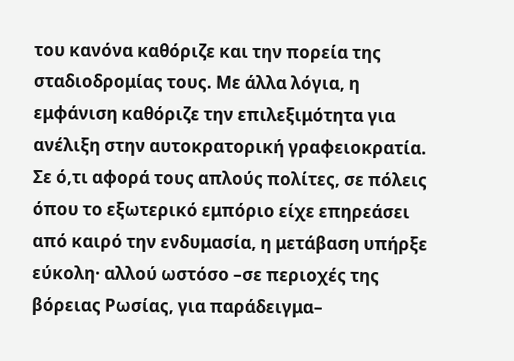του κανόνα καθόριζε και την πορεία της σταδιοδρομίας τους. Με άλλα λόγια, η εμφάνιση καθόριζε την επιλεξιμότητα για ανέλιξη στην αυτοκρατορική γραφειοκρατία. Σε ό,τι αφορά τους απλούς πολίτες, σε πόλεις όπου το εξωτερικό εμπόριο είχε επηρεάσει από καιρό την ενδυμασία, η μετάβαση υπήρξε εύκολη· αλλού ωστόσο –σε περιοχές της βόρειας Ρωσίας, για παράδειγμα–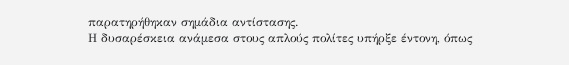παρατηρήθηκαν σημάδια αντίστασης.
Η δυσαρέσκεια ανάμεσα στους απλούς πολίτες υπήρξε έντονη, όπως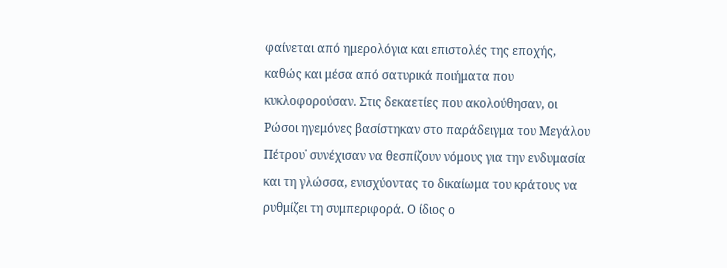φαίνεται από ημερολόγια και επιστολές της εποχής, καθώς και μέσα από σατυρικά ποιήματα που κυκλοφορούσαν. Στις δεκαετίες που ακολούθησαν, οι Ρώσοι ηγεμόνες βασίστηκαν στο παράδειγμα του Μεγάλου Πέτρου˙ συνέχισαν να θεσπίζουν νόμους για την ενδυμασία και τη γλώσσα, ενισχύοντας το δικαίωμα του κράτους να ρυθμίζει τη συμπεριφορά. Ο ίδιος ο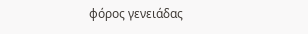φόρος γενειάδας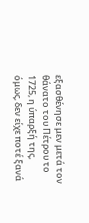εξασθένησε μεν μετά τον θάνατο του Πέτρου το 1725, η ύπαρξή της, όμως, δεν είχε ποτέ ξανά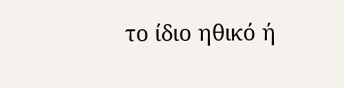το ίδιο ηθικό ή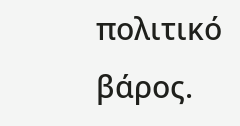πολιτικό βάρος.